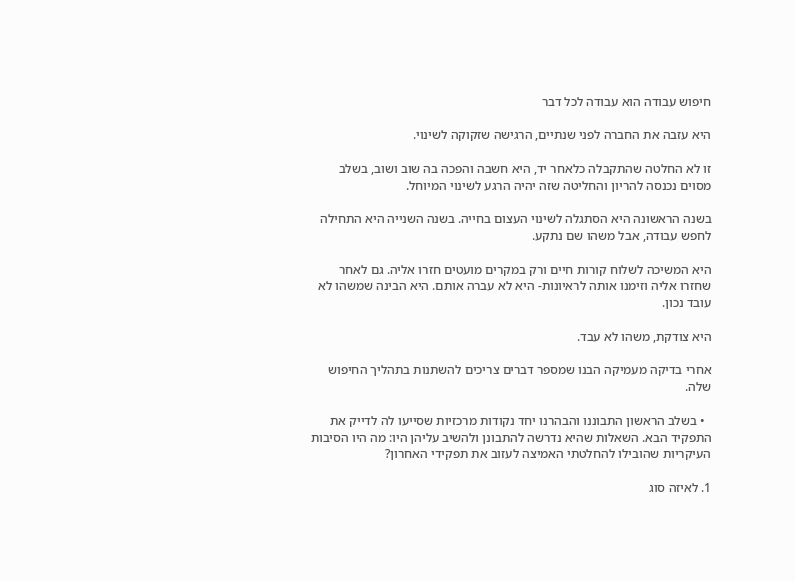חיפוש עבודה הוא עבודה לכל דבר

היא עזבה את החברה לפני שנתיים, הרגישה שזקוקה לשינוי.

זו לא החלטה שהתקבלה כלאחר יד, היא חשבה והפכה בה שוב ושוב, בשלב מסוים נכנסה להריון והחליטה שזה יהיה הרגע לשינוי המיוחל.

בשנה הראשונה היא הסתגלה לשינוי העצום בחייה. בשנה השנייה היא התחילה לחפש עבודה, אבל משהו שם נתקע.

היא המשיכה לשלוח קורות חיים ורק במקרים מועטים חזרו אליה. גם לאחר שחזרו אליה וזימנו אותה לראיונות- היא לא עברה אותם. היא הבינה שמשהו לא עובד נכון.

היא צודקת, משהו לא עבד.

אחרי בדיקה מעמיקה הבנו שמספר דברים צריכים להשתנות בתהליך החיפוש שלה.

  • בשלב הראשון התבוננו והבהרנו יחד נקודות מרכזיות שסייעו לה לדייק את התפקיד הבא. השאלות שהיא נדרשה להתבונן ולהשיב עליהן היו: מה היו הסיבות העיקריות שהובילו להחלטתי האמיצה לעזוב את תפקידי האחרון?

1. לאיזה סוג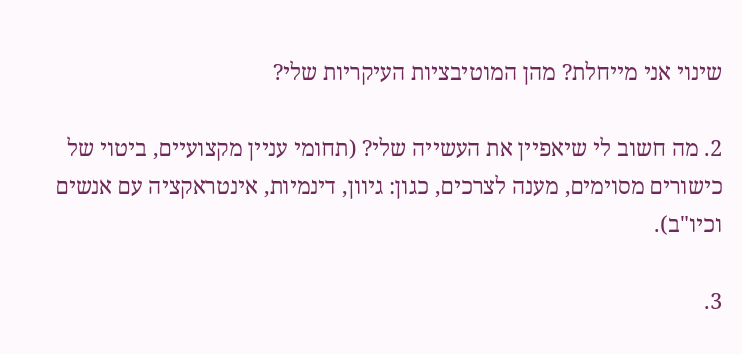שינוי אני מייחלת? מהן המוטיבציות העיקריות שלי?

2. מה חשוב לי שיאפיין את העשייה שלי? (תחומי עניין מקצועיים, ביטוי של כישורים מסוימים, מענה לצרכים, כגון: גיוון, דינמיות, אינטראקציה עם אנשים וכיו"ב).

3.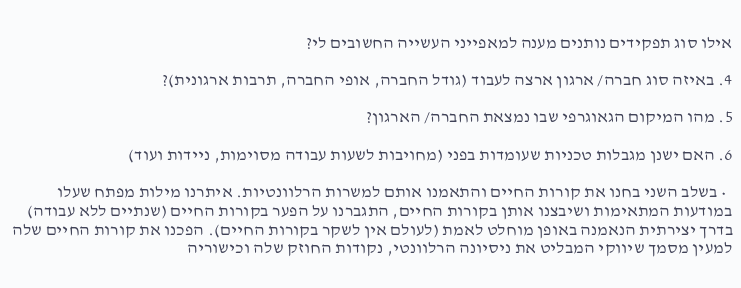אילו סוג תפקידים נותנים מענה למאפייני העשייה החשובים לי?

4. באיזה סוג חברה/ ארגון ארצה לעבוד (גודל החברה, אופי החברה, תרבות ארגונית)?

5. מהו המיקום הגאוגרפי שבו נמצאת החברה/ הארגון?

6. האם ישנן מגבלות טכניות שעומדות בפני (מחויבות לשעות עבודה מסוימות, ניידות ועוד)

  • בשלב השני בחנו את קורות החיים והתאמנו אותם למשרות הרלוונטיות. איתרנו מילות מפתח שעלו במודעות המתאימות ושיבצנו אותן בקורות החיים, התגברנו על הפער בקורות החיים (שנתיים ללא עבודה) בדרך יצירתית הנאמנה באופן מוחלט לאמת (לעולם אין לשקר בקורות החיים). הפכנו את קורות החיים שלה למעין מסמך שיווקי המבליט את ניסיונה הרלוונטי, נקודות החוזק שלה וכישוריה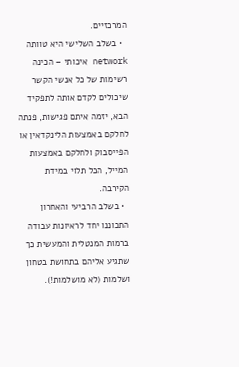המרכזיים.
  • בשלב השלישי היא טוותה network איכותי – הכינה רשימות של כל אנשי הקשר שיכולים לקדם אותה לתפקיד הבא, יזמה איתם פגישות, פנתה לחלקם באמצעות הלינקדאין או הפייסבוק ולחלקם באמצעות המייל, הכל תלוי במידת הקירבה.
  • בשלב הרביעי והאחרון התכוננו יחד לראיונות עבודה ברמות המנטלית והמעשית כך שתגיע אליהם בתחושת בטחון ושלמות (לא מושלמות!).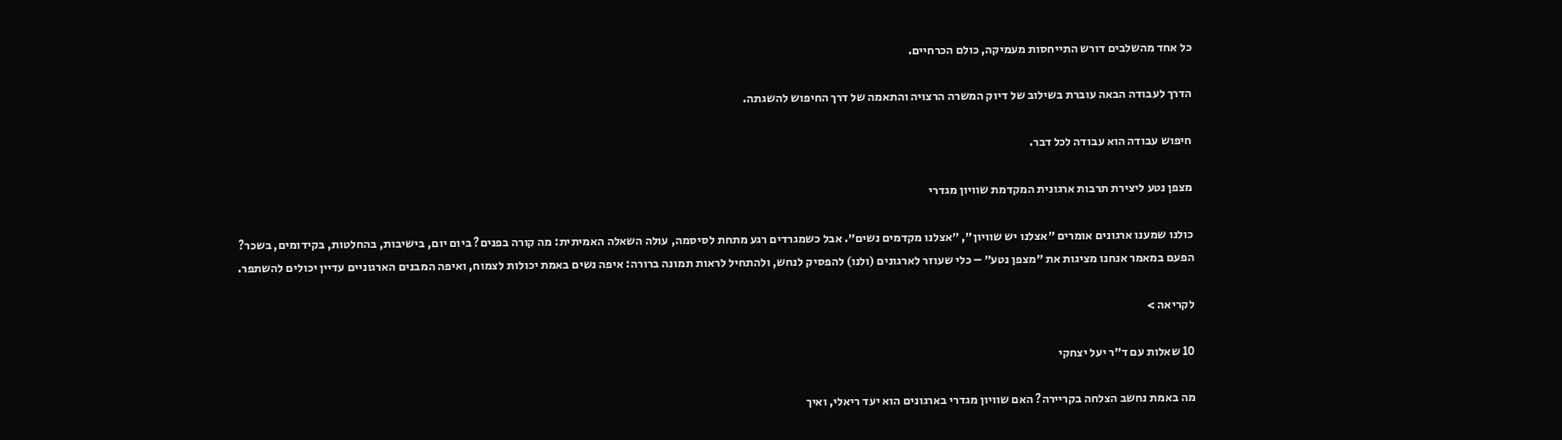כל אחד מהשלבים דורש התייחסות מעמיקה, כולם הכרחיים.

הדרך לעבודה הבאה עוברת בשילוב של דיוק המשרה הרצויה והתאמה של דרך החיפוש להשגתה.

חיפוש עבודה הוא עבודה לכל דבר.

מצפן נטע ליצירת תרבות ארגונית המקדמת שוויון מגדרי

כולנו שמענו ארגונים אומרים ״אצלנו יש שוויון״, ״אצלנו מקדמים נשים״. אבל כשמגרדים רגע מתחת לסיסמה, עולה השאלה האמיתית: מה קורה בפנים? ביום יום, בישיבות, בהחלטות, בקידומים, בשכר?
הפעם במאמר אנחנו מציגות את ״מצפן נטע״ – כלי שעוזר לארגונים (ולנו) להפסיק לנחש, ולהתחיל לראות תמונה ברורה: איפה נשים באמת יכולות לצמוח, ואיפה המבנים הארגוניים עדיין יכולים להשתפר.

לקריאה >

10 שאלות עם ד״ר יעל יצחקי

מה באמת נחשב הצלחה בקריירה? האם שוויון מגדרי בארגונים הוא יעד ריאלי, ואיך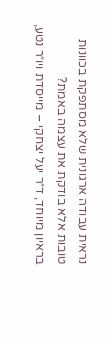נראית עבודה ארגונית שלא מסתפקת בכוונות טובות אלא בודקת את עצמה באמת?
בראיון מיוחד, ד״ר יעל יצחקי – מייסדת ויו״ר נטע,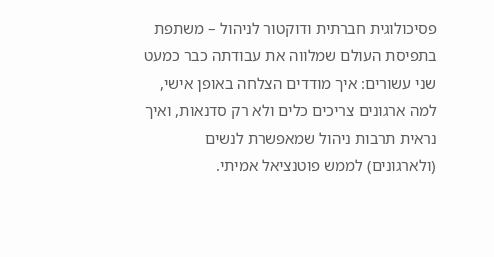פסיכולוגית חברתית ודוקטור לניהול – משתפת בתפיסת העולם שמלווה את עבודתה כבר כמעט שני עשורים: איך מודדים הצלחה באופן אישי, למה ארגונים צריכים כלים ולא רק סדנאות, ואיך נראית תרבות ניהול שמאפשרת לנשים (ולארגונים) לממש פוטנציאל אמיתי.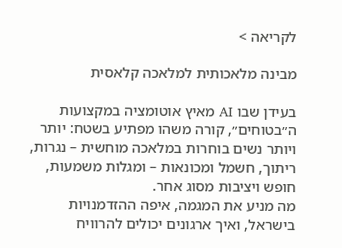לקריאה >

מבינה מלאכותית למלאכה קלאסית

בעידן שבו AI מאיץ אוטומציה במקצועות ה״בטוחים״, קורה משהו מפתיע בשטח: יותר ויותר נשים בוחרות במלאכה מוחשית – נגרות, ריתוך, חשמל ומכונאות – ומגלות משמעות, חופש ויציבות מסוג אחר.
מה מניע את המגמה, איפה ההזדמנויות בישראל, ואיך ארגונים יכולים להרוויח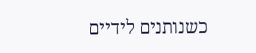כשנותנים לידיים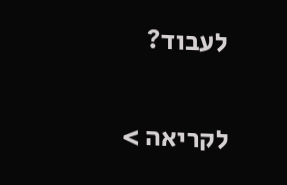לעבוד?

לקריאה >